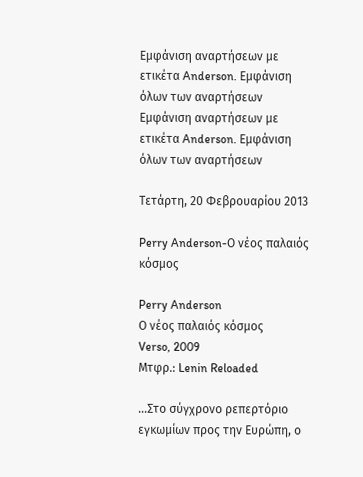Εμφάνιση αναρτήσεων με ετικέτα Anderson. Εμφάνιση όλων των αναρτήσεων
Εμφάνιση αναρτήσεων με ετικέτα Anderson. Εμφάνιση όλων των αναρτήσεων

Τετάρτη, 20 Φεβρουαρίου 2013

Perry Anderson-Ο νέος παλαιός κόσμος

Perry Anderson
Ο νέος παλαιός κόσμος
Verso, 2009
Μτφρ.: Lenin Reloaded

...Στο σύγχρονο ρεπερτόριο εγκωμίων προς την Ευρώπη, ο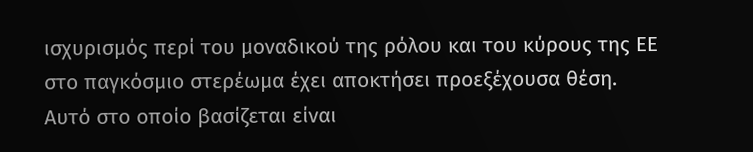ισχυρισμός περί του μοναδικού της ρόλου και του κύρους της ΕΕ στο παγκόσμιο στερέωμα έχει αποκτήσει προεξέχουσα θέση. Αυτό στο οποίο βασίζεται είναι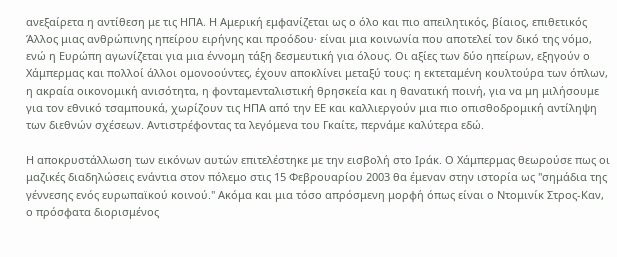ανεξαίρετα η αντίθεση με τις ΗΠΑ. Η Αμερική εμφανίζεται ως ο όλο και πιο απειλητικός, βίαιος, επιθετικός Άλλος μιας ανθρώπινης ηπείρου ειρήνης και προόδου· είναι μια κοινωνία που αποτελεί τον δικό της νόμο, ενώ η Ευρώπη αγωνίζεται για μια έννομη τάξη δεσμευτική για όλους. Οι αξίες των δύο ηπείρων, εξηγούν ο Χάμπερμας και πολλοί άλλοι ομονοούντες, έχουν αποκλίνει μεταξύ τους: η εκτεταμένη κουλτούρα των όπλων, η ακραία οικονομική ανισότητα, η φονταμενταλιστική θρησκεία και η θανατική ποινή, για να μη μιλήσουμε για τον εθνικό τσαμπουκά, χωρίζουν τις ΗΠΑ από την ΕΕ και καλλιεργούν μια πιο οπισθοδρομική αντίληψη των διεθνών σχέσεων. Αντιστρέφοντας τα λεγόμενα του Γκαίτε, περνάμε καλύτερα εδώ.

Η αποκρυστάλλωση των εικόνων αυτών επιτελέστηκε με την εισβολή στο Ιράκ. Ο Χάμπερμας θεωρούσε πως οι μαζικές διαδηλώσεις ενάντια στον πόλεμο στις 15 Φεβρουαρίου 2003 θα έμεναν στην ιστορία ως "σημάδια της γέννεσης ενός ευρωπαϊκού κοινού." Ακόμα και μια τόσο απρόσμενη μορφή όπως είναι ο Ντομινίκ Στρος-Καν, ο πρόσφατα διορισμένος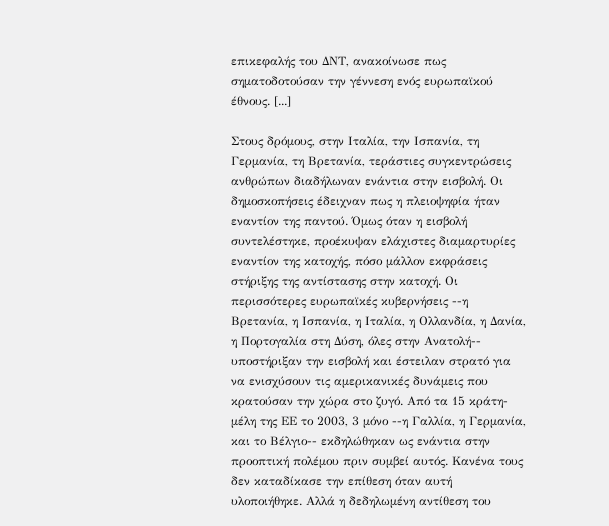επικεφαλής του ΔΝΤ, ανακοίνωσε πως σηματοδοτούσαν την γέννεση ενός ευρωπαϊκού έθνους. [...]

Στους δρόμους, στην Ιταλία, την Ισπανία, τη Γερμανία, τη Βρετανία, τεράστιες συγκεντρώσεις ανθρώπων διαδήλωναν ενάντια στην εισβολή. Οι δημοσκοπήσεις έδειχναν πως η πλειοψηφία ήταν εναντίον της παντού. Όμως όταν η εισβολή συντελέστηκε, προέκυψαν ελάχιστες διαμαρτυρίες εναντίον της κατοχής, πόσο μάλλον εκφράσεις στήριξης της αντίστασης στην κατοχή. Οι περισσότερες ευρωπαϊκές κυβερνήσεις --η Βρετανία, η Ισπανία, η Ιταλία, η Ολλανδία, η Δανία, η Πορτογαλία στη Δύση, όλες στην Ανατολή-- υποστήριξαν την εισβολή και έστειλαν στρατό για να ενισχύσουν τις αμερικανικές δυνάμεις που κρατούσαν την χώρα στο ζυγό. Από τα 15 κράτη-μέλη της ΕΕ το 2003, 3 μόνο --η Γαλλία, η Γερμανία, και το Βέλγιο-- εκδηλώθηκαν ως ενάντια στην προοπτική πολέμου πριν συμβεί αυτός. Κανένα τους δεν καταδίκασε την επίθεση όταν αυτή υλοποιήθηκε. Αλλά η δεδηλωμένη αντίθεση του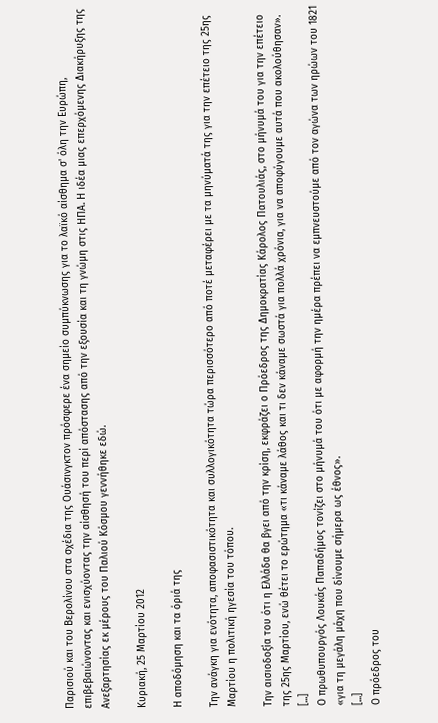Παρισιού και του Βερολίνου στα σχέδια της Ουάσινγκτον πρόσφερε ένα σημείο συμπύκνωσης για το λαϊκό αίσθημα σ' όλη την Ευρώπη, επιβεβαιώνοντας και ενισχύοντας την αίσθησή του περί απόστασης από την εξουσία και τη γνώμη στις ΗΠΑ. Η ιδέα μιας επερχόμενης Διακήρυξης της Ανεξαρτησίας εκ μέρους του Παλιού Κόσμου γεννήθηκε εδώ.

Κυριακή, 25 Μαρτίου 2012

Η αποδόμηση και τα όριά της

Την ανάγκη για ενότητα, αποφασιστικότητα και συλλογικότητα τώρα περισσότερο από ποτέ μεταφέρει με τα μηνύματά της για την επέτειο της 25ης Μαρτίου η πολιτική ηγεσία του τόπου.

Την αισιοδοξία του ότι η Ελλάδα θα βγει από την κρίση, εκφράζει ο Πρόεδρος της Δημοκρατίας Κάρολος Πατουλιάς, στο μήνυμά του για την επέτειο της 25ης Μαρτίου, ενώ θέτει το ερώτημα «τι κάναμε λάθος και τι δεν κάναμε σωστά για πολλά χρόνια, για να αποφύγουμε αυτά που ακολούθησαν».
[...]
Ο πρωθυπουργός Λουκάς Παπαδήμος τονίζει στο μήνυμά του ότι με αφορμή την ημέρα πρέπει να εμπνευστούμε από τον αγώνα των ηρώων του 1821 «για τη μεγάλη μάχη που δίνουμε σήμερα ως έθνος».
[...]
Ο πρόεδρος του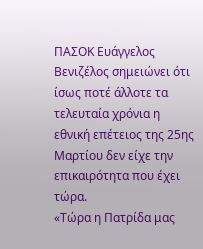ΠΑΣΟΚ Ευάγγελος Βενιζέλος σημειώνει ότι ίσως ποτέ άλλοτε τα τελευταία χρόνια η εθνική επέτειος της 25ης Μαρτίου δεν είχε την επικαιρότητα που έχει τώρα.
«Τώρα η Πατρίδα μας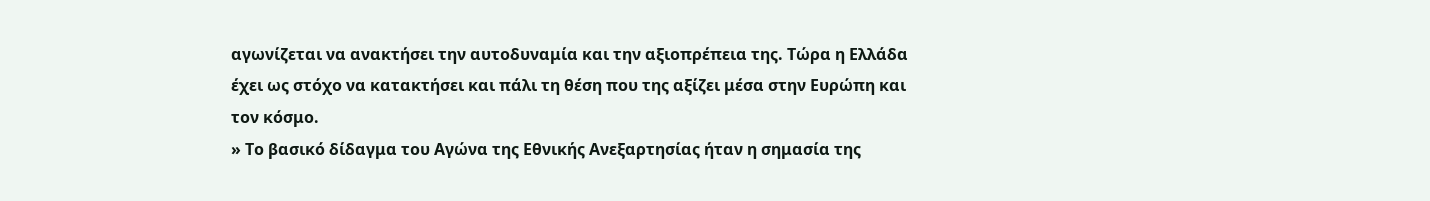αγωνίζεται να ανακτήσει την αυτοδυναμία και την αξιοπρέπεια της. Τώρα η Ελλάδα έχει ως στόχο να κατακτήσει και πάλι τη θέση που της αξίζει μέσα στην Ευρώπη και τον κόσμο.
» Το βασικό δίδαγμα του Αγώνα της Εθνικής Ανεξαρτησίας ήταν η σημασία της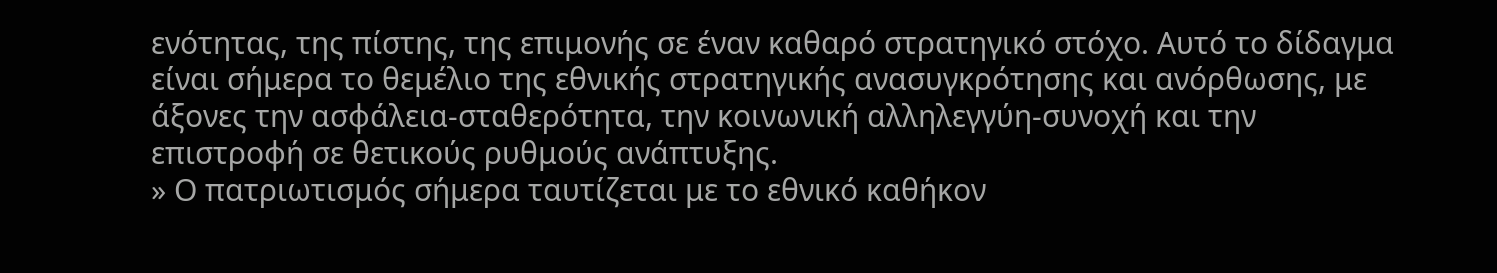ενότητας, της πίστης, της επιμονής σε έναν καθαρό στρατηγικό στόχο. Αυτό το δίδαγμα είναι σήμερα το θεμέλιο της εθνικής στρατηγικής ανασυγκρότησης και ανόρθωσης, με άξονες την ασφάλεια-σταθερότητα, την κοινωνική αλληλεγγύη-συνοχή και την επιστροφή σε θετικούς ρυθμούς ανάπτυξης.
» Ο πατριωτισμός σήμερα ταυτίζεται με το εθνικό καθήκον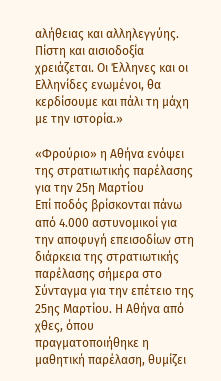αλήθειας και αλληλεγγύης. Πίστη και αισιοδοξία χρειάζεται. Οι Έλληνες και οι Ελληνίδες ενωμένοι, θα κερδίσουμε και πάλι τη μάχη με την ιστορία.»

«Φρούριο» η Αθήνα ενόψει της στρατιωτικής παρέλασης για την 25η Μαρτίου
Επί ποδός βρίσκονται πάνω από 4.000 αστυνομικοί για την αποφυγή επεισοδίων στη διάρκεια της στρατιωτικής παρέλασης σήμερα στο Σύνταγμα για την επέτειο της 25ης Μαρτίου. Η Αθήνα από χθες, όπου πραγματοποιήθηκε η μαθητική παρέλαση, θυμίζει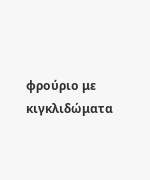φρούριο με κιγκλιδώματα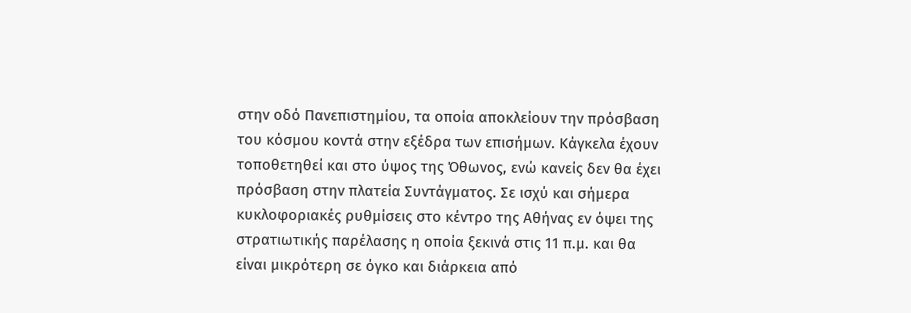στην οδό Πανεπιστημίου, τα οποία αποκλείουν την πρόσβαση του κόσμου κοντά στην εξέδρα των επισήμων. Κάγκελα έχουν τοποθετηθεί και στο ύψος της Όθωνος, ενώ κανείς δεν θα έχει πρόσβαση στην πλατεία Συντάγματος. Σε ισχύ και σήμερα κυκλοφοριακές ρυθμίσεις στο κέντρο της Αθήνας εν όψει της στρατιωτικής παρέλασης η οποία ξεκινά στις 11 π.μ. και θα είναι μικρότερη σε όγκο και διάρκεια από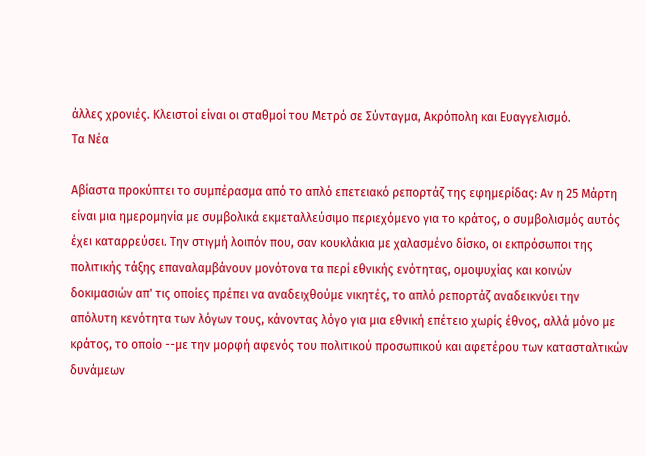άλλες χρονιές. Κλειστοί είναι οι σταθμοί του Μετρό σε Σύνταγμα, Ακρόπολη και Ευαγγελισμό.
Τα Νέα

Αβίαστα προκύπτει το συμπέρασμα από το απλό επετειακό ρεπορτάζ της εφημερίδας: Αν η 25 Μάρτη είναι μια ημερομηνία με συμβολικά εκμεταλλεύσιμο περιεχόμενο για το κράτος, ο συμβολισμός αυτός έχει καταρρεύσει. Την στιγμή λοιπόν που, σαν κουκλάκια με χαλασμένο δίσκο, οι εκπρόσωποι της πολιτικής τάξης επαναλαμβάνουν μονότονα τα περί εθνικής ενότητας, ομοψυχίας και κοινών δοκιμασιών απ' τις οποίες πρέπει να αναδειχθούμε νικητές, το απλό ρεπορτάζ αναδεικνύει την απόλυτη κενότητα των λόγων τους, κάνοντας λόγο για μια εθνική επέτειο χωρίς έθνος, αλλά μόνο με κράτος, το οποίο --με την μορφή αφενός του πολιτικού προσωπικού και αφετέρου των κατασταλτικών δυνάμεων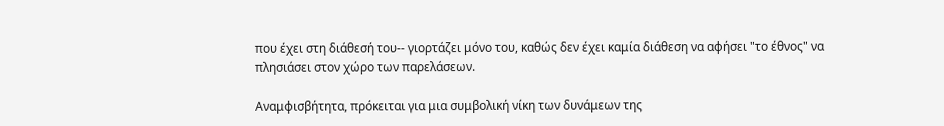που έχει στη διάθεσή του-- γιορτάζει μόνο του, καθώς δεν έχει καμία διάθεση να αφήσει "το έθνος" να πλησιάσει στον χώρο των παρελάσεων.

Αναμφισβήτητα, πρόκειται για μια συμβολική νίκη των δυνάμεων της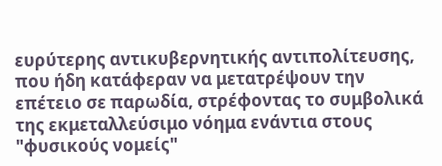ευρύτερης αντικυβερνητικής αντιπολίτευσης, που ήδη κατάφεραν να μετατρέψουν την επέτειο σε παρωδία, στρέφοντας το συμβολικά της εκμεταλλεύσιμο νόημα ενάντια στους "φυσικούς νομείς"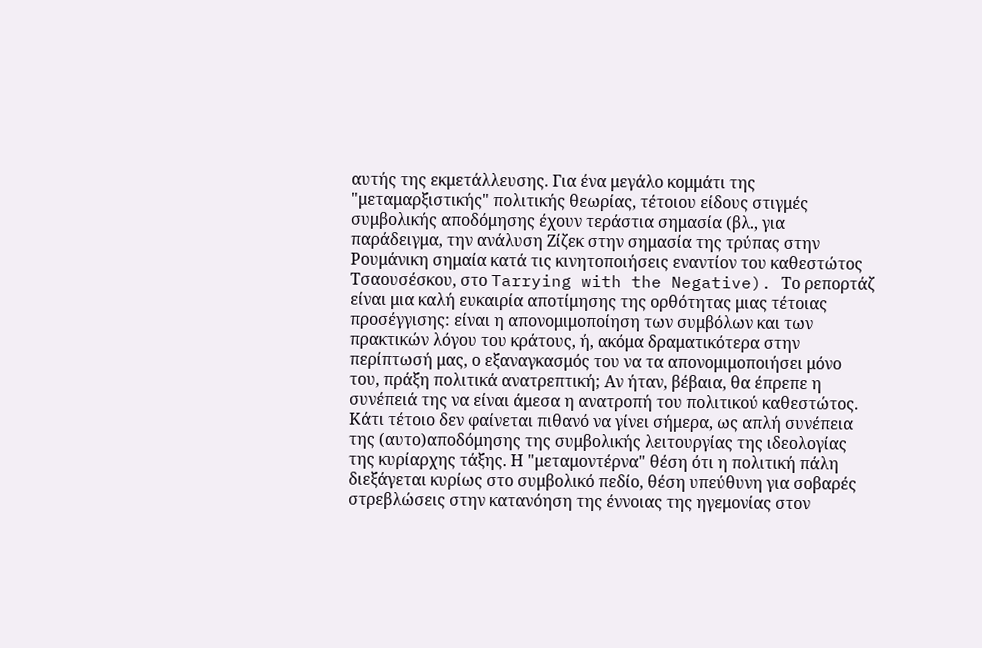αυτής της εκμετάλλευσης. Για ένα μεγάλο κομμάτι της "μεταμαρξιστικής" πολιτικής θεωρίας, τέτοιου είδους στιγμές συμβολικής αποδόμησης έχουν τεράστια σημασία (βλ., για παράδειγμα, την ανάλυση Ζίζεκ στην σημασία της τρύπας στην Ρουμάνικη σημαία κατά τις κινητοποιήσεις εναντίον του καθεστώτος Τσαουσέσκου, στο Tarrying with the Negative). Το ρεπορτάζ είναι μια καλή ευκαιρία αποτίμησης της ορθότητας μιας τέτοιας προσέγγισης: είναι η απονομιμοποίηση των συμβόλων και των πρακτικών λόγου του κράτους, ή, ακόμα δραματικότερα στην περίπτωσή μας, ο εξαναγκασμός του να τα απονομιμοποιήσει μόνο του, πράξη πολιτικά ανατρεπτική; Αν ήταν, βέβαια, θα έπρεπε η συνέπειά της να είναι άμεσα η ανατροπή του πολιτικού καθεστώτος. Κάτι τέτοιο δεν φαίνεται πιθανό να γίνει σήμερα, ως απλή συνέπεια της (αυτο)αποδόμησης της συμβολικής λειτουργίας της ιδεολογίας της κυρίαρχης τάξης. Η "μεταμοντέρνα" θέση ότι η πολιτική πάλη διεξάγεται κυρίως στο συμβολικό πεδίο, θέση υπεύθυνη για σοβαρές στρεβλώσεις στην κατανόηση της έννοιας της ηγεμονίας στον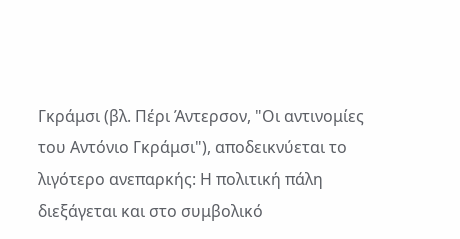Γκράμσι (βλ. Πέρι Άντερσον, "Οι αντινομίες του Αντόνιο Γκράμσι"), αποδεικνύεται το λιγότερο ανεπαρκής: Η πολιτική πάλη διεξάγεται και στο συμβολικό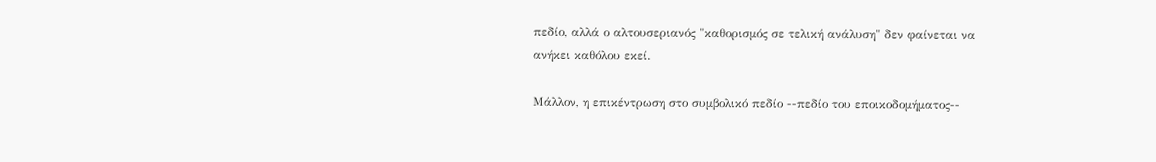πεδίο, αλλά ο αλτουσεριανός "καθορισμός σε τελική ανάλυση" δεν φαίνεται να ανήκει καθόλου εκεί.

Μάλλον, η επικέντρωση στο συμβολικό πεδίο --πεδίο του εποικοδομήματος--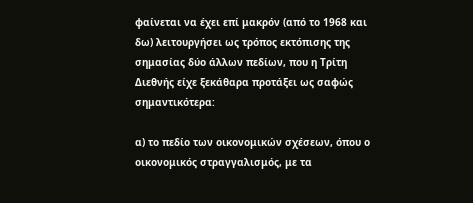φαίνεται να έχει επί μακρόν (από το 1968 και δω) λειτουργήσει ως τρόπος εκτόπισης της σημασίας δύο άλλων πεδίων, που η Τρίτη Διεθνής είχε ξεκάθαρα προτάξει ως σαφώς σημαντικότερα:

α) το πεδίο των οικονομικών σχέσεων, όπου ο οικονομικός στραγγαλισμός, με τα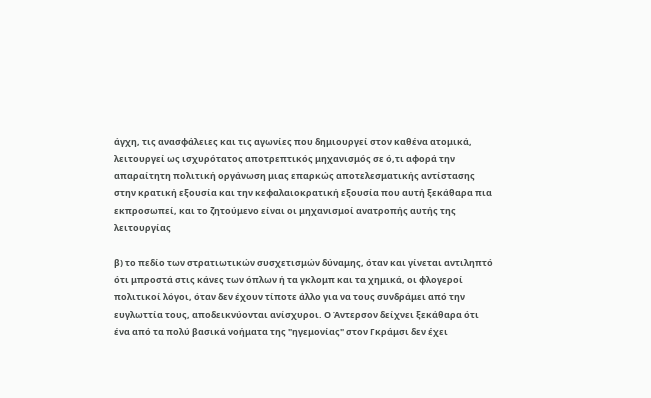άγχη, τις ανασφάλειες και τις αγωνίες που δημιουργεί στον καθένα ατομικά, λειτουργεί ως ισχυρότατος αποτρεπτικός μηχανισμός σε ό,τι αφορά την απαραίτητη πολιτική οργάνωση μιας επαρκώς αποτελεσματικής αντίστασης στην κρατική εξουσία και την κεφαλαιοκρατική εξουσία που αυτή ξεκάθαρα πια εκπροσωπεί, και το ζητούμενο είναι οι μηχανισμοί ανατροπής αυτής της λειτουργίας

β) το πεδίο των στρατιωτικών συσχετισμών δύναμης, όταν και γίνεται αντιληπτό ότι μπροστά στις κάνες των όπλων ή τα γκλομπ και τα χημικά, οι φλογεροί πολιτικοί λόγοι, όταν δεν έχουν τίποτε άλλο για να τους συνδράμει από την ευγλωττία τους, αποδεικνύονται ανίσχυροι. Ο Άντερσον δείχνει ξεκάθαρα ότι ένα από τα πολύ βασικά νοήματα της "ηγεμονίας" στον Γκράμσι δεν έχει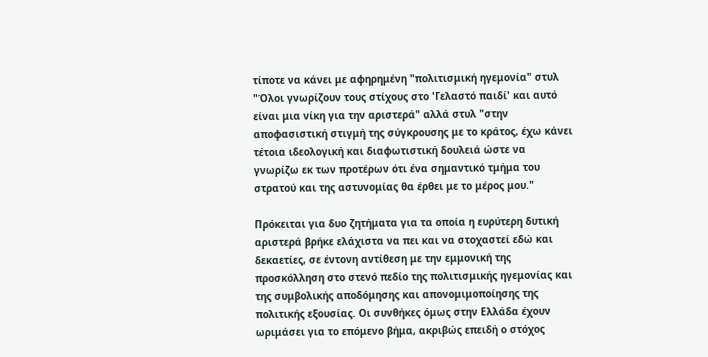τίποτε να κάνει με αφηρημένη "πολιτισμική ηγεμονία" στυλ "Όλοι γνωρίζουν τους στίχους στο 'Γελαστό παιδί' και αυτό είναι μια νίκη για την αριστερά" αλλά στυλ "στην αποφασιστική στιγμή της σύγκρουσης με το κράτος, έχω κάνει τέτοια ιδεολογική και διαφωτιστική δουλειά ώστε να γνωρίζω εκ των προτέρων ότι ένα σημαντικό τμήμα του στρατού και της αστυνομίας θα έρθει με το μέρος μου."

Πρόκειται για δυο ζητήματα για τα οποία η ευρύτερη δυτική αριστερά βρήκε ελάχιστα να πει και να στοχαστεί εδώ και δεκαετίες, σε έντονη αντίθεση με την εμμονική της προσκόλληση στο στενό πεδίο της πολιτισμικής ηγεμονίας και της συμβολικής αποδόμησης και απονομιμοποίησης της πολιτικής εξουσίας. Οι συνθήκες όμως στην Ελλάδα έχουν ωριμάσει για το επόμενο βήμα, ακριβώς επειδή ο στόχος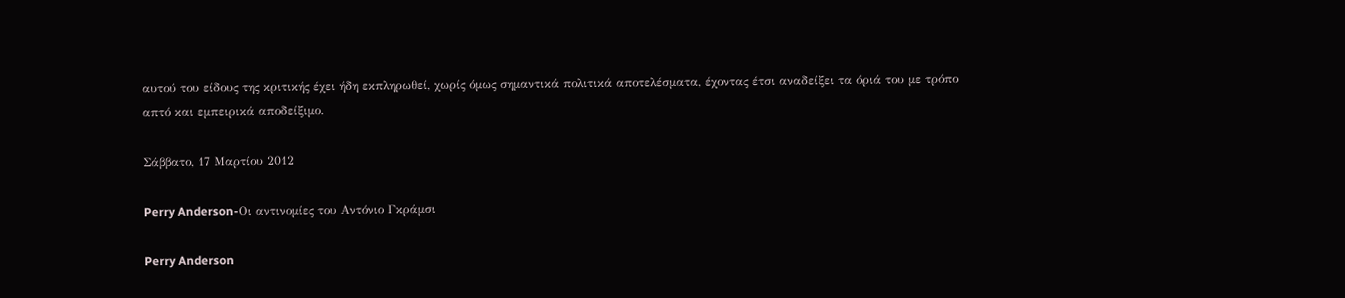αυτού του είδους της κριτικής έχει ήδη εκπληρωθεί, χωρίς όμως σημαντικά πολιτικά αποτελέσματα, έχοντας έτσι αναδείξει τα όριά του με τρόπο απτό και εμπειρικά αποδείξιμο.

Σάββατο, 17 Μαρτίου 2012

Perry Anderson-Οι αντινομίες του Αντόνιο Γκράμσι

Perry Anderson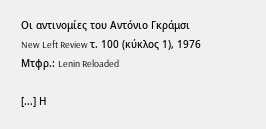Οι αντινομίες του Αντόνιο Γκράμσι
New Left Review τ. 100 (κύκλος 1), 1976
Μτφρ.: Lenin Reloaded

[...] Η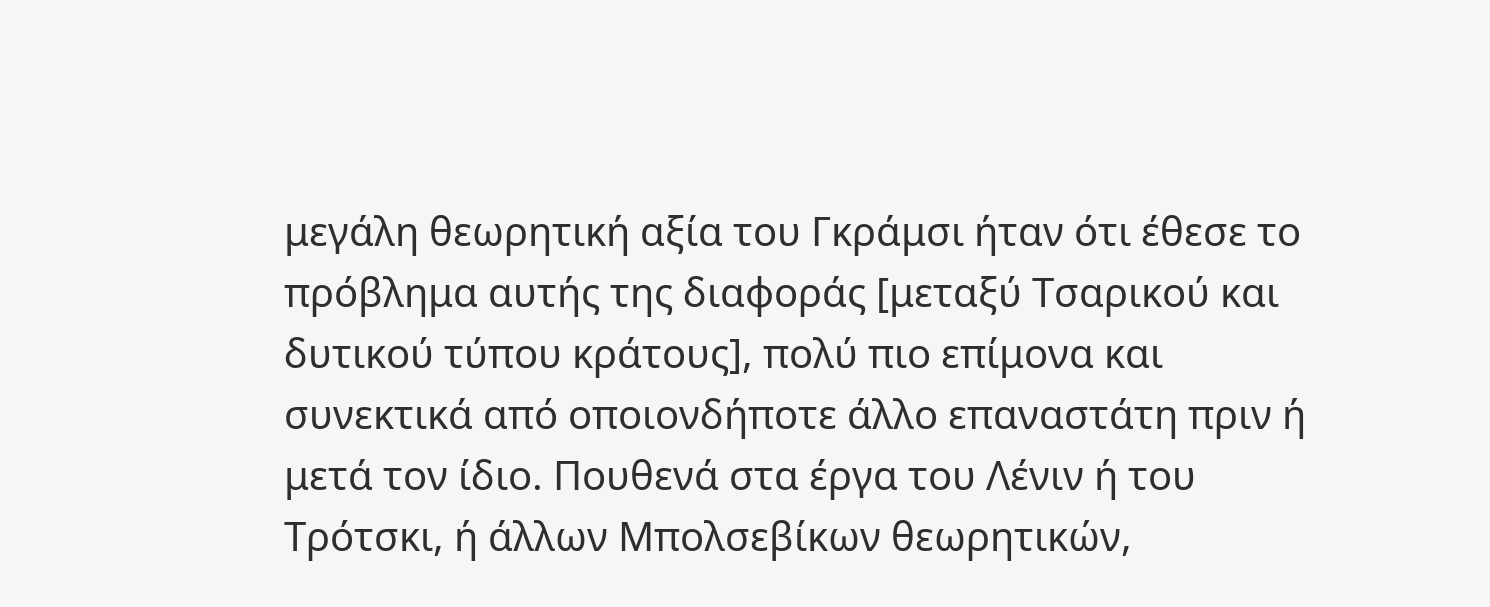μεγάλη θεωρητική αξία του Γκράμσι ήταν ότι έθεσε το πρόβλημα αυτής της διαφοράς [μεταξύ Τσαρικού και δυτικού τύπου κράτους], πολύ πιο επίμονα και συνεκτικά από οποιονδήποτε άλλο επαναστάτη πριν ή μετά τον ίδιο. Πουθενά στα έργα του Λένιν ή του Τρότσκι, ή άλλων Μπολσεβίκων θεωρητικών,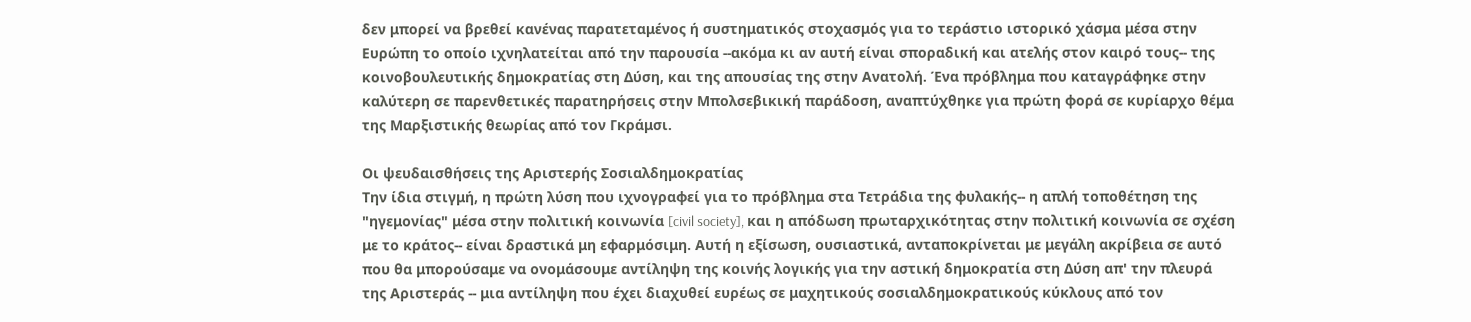δεν μπορεί να βρεθεί κανένας παρατεταμένος ή συστηματικός στοχασμός για το τεράστιο ιστορικό χάσμα μέσα στην Ευρώπη το οποίο ιχνηλατείται από την παρουσία --ακόμα κι αν αυτή είναι σποραδική και ατελής στον καιρό τους-- της κοινοβουλευτικής δημοκρατίας στη Δύση, και της απουσίας της στην Ανατολή. Ένα πρόβλημα που καταγράφηκε στην καλύτερη σε παρενθετικές παρατηρήσεις στην Μπολσεβικική παράδοση, αναπτύχθηκε για πρώτη φορά σε κυρίαρχο θέμα της Μαρξιστικής θεωρίας από τον Γκράμσι.

Οι ψευδαισθήσεις της Αριστερής Σοσιαλδημοκρατίας
Την ίδια στιγμή, η πρώτη λύση που ιχνογραφεί για το πρόβλημα στα Τετράδια της φυλακής-- η απλή τοποθέτηση της "ηγεμονίας" μέσα στην πολιτική κοινωνία [civil society], και η απόδωση πρωταρχικότητας στην πολιτική κοινωνία σε σχέση με το κράτος-- είναι δραστικά μη εφαρμόσιμη. Αυτή η εξίσωση, ουσιαστικά, ανταποκρίνεται με μεγάλη ακρίβεια σε αυτό που θα μπορούσαμε να ονομάσουμε αντίληψη της κοινής λογικής για την αστική δημοκρατία στη Δύση απ' την πλευρά της Αριστεράς -- μια αντίληψη που έχει διαχυθεί ευρέως σε μαχητικούς σοσιαλδημοκρατικούς κύκλους από τον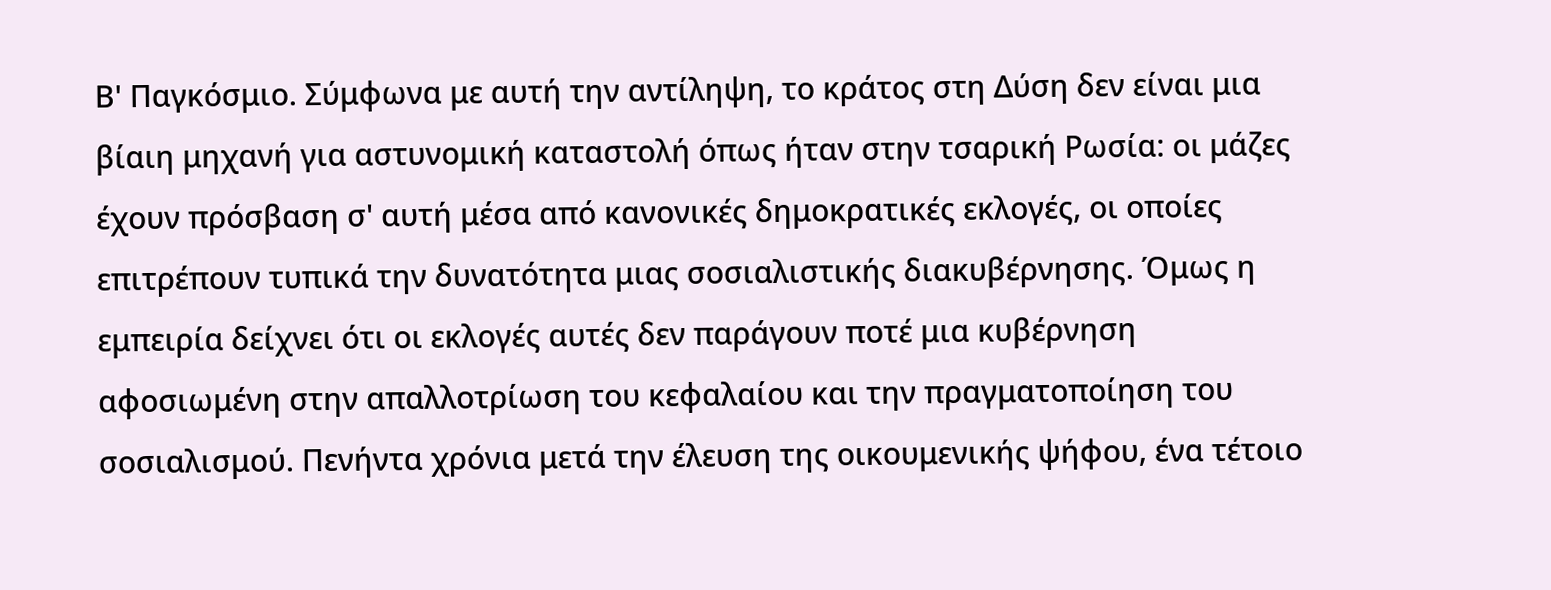Β' Παγκόσμιο. Σύμφωνα με αυτή την αντίληψη, το κράτος στη Δύση δεν είναι μια βίαιη μηχανή για αστυνομική καταστολή όπως ήταν στην τσαρική Ρωσία: οι μάζες έχουν πρόσβαση σ' αυτή μέσα από κανονικές δημοκρατικές εκλογές, οι οποίες επιτρέπουν τυπικά την δυνατότητα μιας σοσιαλιστικής διακυβέρνησης. Όμως η εμπειρία δείχνει ότι οι εκλογές αυτές δεν παράγουν ποτέ μια κυβέρνηση αφοσιωμένη στην απαλλοτρίωση του κεφαλαίου και την πραγματοποίηση του σοσιαλισμού. Πενήντα χρόνια μετά την έλευση της οικουμενικής ψήφου, ένα τέτοιο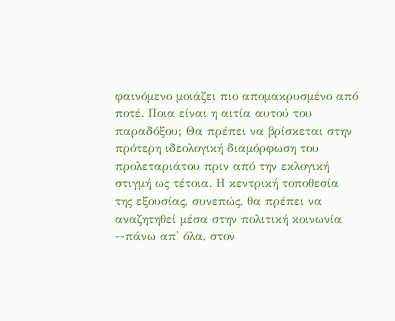φαινόμενο μοιάζει πιο απομακρυσμένο από ποτέ. Ποια είναι η αιτία αυτού του παραδόξου; Θα πρέπει να βρίσκεται στην πρότερη ιδεολογική διαμόρφωση του προλεταριάτου πριν από την εκλογική στιγμή ως τέτοια. Η κεντρική τοποθεσία της εξουσίας, συνεπώς, θα πρέπει να αναζητηθεί μέσα στην πολιτική κοινωνία --πάνω απ' όλα, στον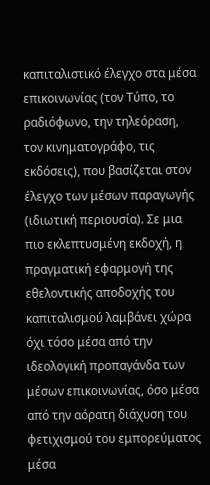καπιταλιστικό έλεγχο στα μέσα επικοινωνίας (τον Τύπο, το ραδιόφωνο, την τηλεόραση, τον κινηματογράφο, τις εκδόσεις), που βασίζεται στον έλεγχο των μέσων παραγωγής (ιδιωτική περιουσία). Σε μια πιο εκλεπτυσμένη εκδοχή, η πραγματική εφαρμογή της εθελοντικής αποδοχής του καπιταλισμού λαμβάνει χώρα όχι τόσο μέσα από την ιδεολογική προπαγάνδα των μέσων επικοινωνίας, όσο μέσα από την αόρατη διάχυση του φετιχισμού του εμπορεύματος μέσα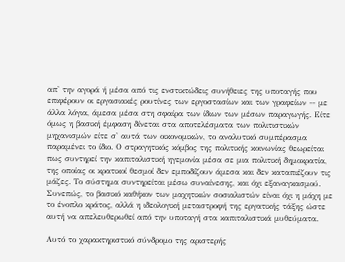απ' την αγορά ή μέσα από τις ενστικτώδεις συνήθειες της υποταγής που επιφέρουν οι εργασιακές ρουτίνες των εργοστασίων και των γραφείων -- με άλλα λόγια, άμεσα μέσα στη σφαίρα των ίδιων των μέσων παραγωγής. Είτε όμως η βασική έμφαση δίνεται στα αποτελέσματα των πολιτιστικών μηχανισμών είτε σ' αυτά των οικονομικών, το αναλυτικό συμπέρασμα παραμένει το ίδιο. Ο στραγητικός κόμβος της πολιτικής κοινωνίας θεωρείται πως συντηρεί την καπιταλιστική ηγεμονία μέσα σε μια πολιτική δημοκρατία, της οποίας οι κρατικοί θεσμοί δεν εμποδίζουν άμεσα και δεν καταπιέζουν τις μάζες. Το σύστημα συντηρείται μέσω συναίνεσης, και όχι εξαναγκασμού. Συνεπώς, το βασικό καθήκον των μαχητικών σοσιαλιστών είναι όχι η μάχη με το ένοπλο κράτος, αλλά η ιδεολογική μεταστροφή της εργατικής τάξης ώστε αυτή να απελευθερωθεί από την υποταγή στα καπιταλιστικά μυθεύματα.

Αυτό το χαρακτηριστικό σύνδρομο της αριστερής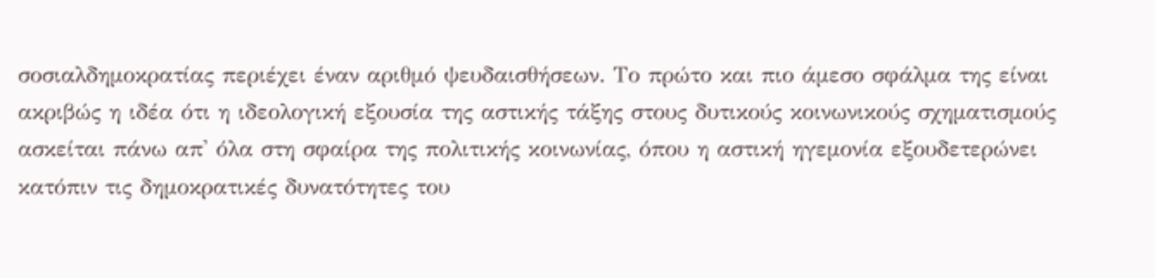σοσιαλδημοκρατίας περιέχει έναν αριθμό ψευδαισθήσεων. Το πρώτο και πιο άμεσο σφάλμα της είναι ακριβώς η ιδέα ότι η ιδεολογική εξουσία της αστικής τάξης στους δυτικούς κοινωνικούς σχηματισμούς ασκείται πάνω απ' όλα στη σφαίρα της πολιτικής κοινωνίας, όπου η αστική ηγεμονία εξουδετερώνει κατόπιν τις δημοκρατικές δυνατότητες του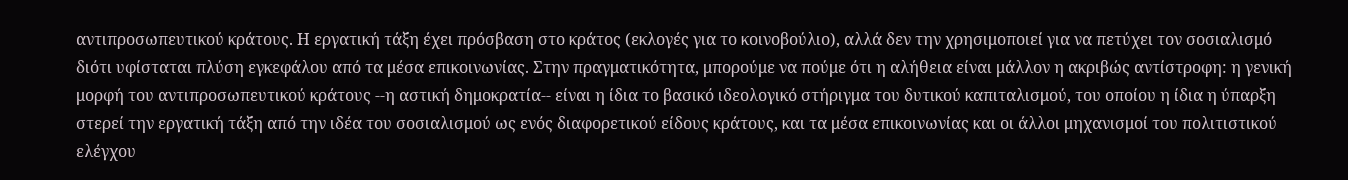αντιπροσωπευτικού κράτους. Η εργατική τάξη έχει πρόσβαση στο κράτος (εκλογές για το κοινοβούλιο), αλλά δεν την χρησιμοποιεί για να πετύχει τον σοσιαλισμό διότι υφίσταται πλύση εγκεφάλου από τα μέσα επικοινωνίας. Στην πραγματικότητα, μπορούμε να πούμε ότι η αλήθεια είναι μάλλον η ακριβώς αντίστροφη: η γενική μορφή του αντιπροσωπευτικού κράτους --η αστική δημοκρατία-- είναι η ίδια το βασικό ιδεολογικό στήριγμα του δυτικού καπιταλισμού, του οποίου η ίδια η ύπαρξη στερεί την εργατική τάξη από την ιδέα του σοσιαλισμού ως ενός διαφορετικού είδους κράτους, και τα μέσα επικοινωνίας και οι άλλοι μηχανισμοί του πολιτιστικού ελέγχου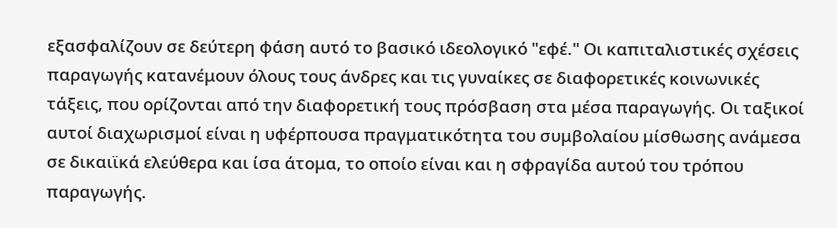εξασφαλίζουν σε δεύτερη φάση αυτό το βασικό ιδεολογικό "εφέ." Οι καπιταλιστικές σχέσεις παραγωγής κατανέμουν όλους τους άνδρες και τις γυναίκες σε διαφορετικές κοινωνικές τάξεις, που ορίζονται από την διαφορετική τους πρόσβαση στα μέσα παραγωγής. Οι ταξικοί αυτοί διαχωρισμοί είναι η υφέρπουσα πραγματικότητα του συμβολαίου μίσθωσης ανάμεσα σε δικαιϊκά ελεύθερα και ίσα άτομα, το οποίο είναι και η σφραγίδα αυτού του τρόπου παραγωγής.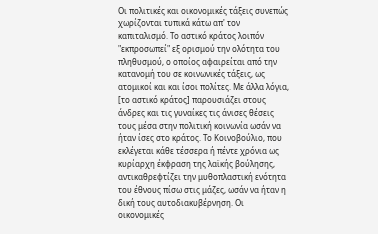Οι πολιτικές και οικονομικές τάξεις συνεπώς χωρίζονται τυπικά κάτω απ' τον καπιταλισμό. Το αστικό κράτος λοιπόν "εκπροσωπεί" εξ ορισμού την ολότητα του πληθυσμού, ο οποίος αφαιρείται από την κατανομή του σε κοινωνικές τάξεις, ως ατομικοί και και ίσοι πολίτες. Με άλλα λόγια, [το αστικό κράτος] παρουσιάζει στους άνδρες και τις γυναίκες τις άνισες θέσεις τους μέσα στην πολιτική κοινωνία ωσάν να ήταν ίσες στο κράτος. Το Κοινοβούλιο, που εκλέγεται κάθε τέσσερα ή πέντε χρόνια ως κυρίαρχη έκφραση της λαϊκής βούλησης, αντικαθρεφτίζει την μυθοπλαστική ενότητα του έθνους πίσω στις μάζες, ωσάν να ήταν η δική τους αυτοδιακυβέρνηση. Οι οικονομικές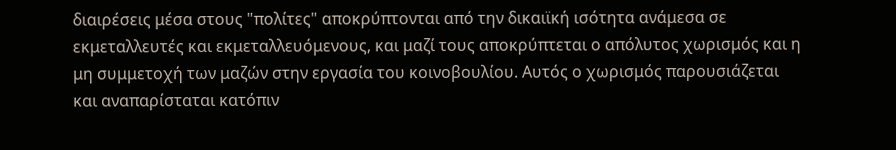διαιρέσεις μέσα στους "πολίτες" αποκρύπτονται από την δικαιϊκή ισότητα ανάμεσα σε εκμεταλλευτές και εκμεταλλευόμενους, και μαζί τους αποκρύπτεται ο απόλυτος χωρισμός και η μη συμμετοχή των μαζών στην εργασία του κοινοβουλίου. Αυτός ο χωρισμός παρουσιάζεται και αναπαρίσταται κατόπιν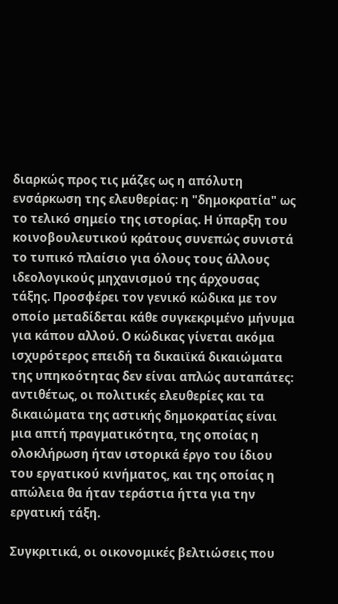διαρκώς προς τις μάζες ως η απόλυτη ενσάρκωση της ελευθερίας: η "δημοκρατία" ως το τελικό σημείο της ιστορίας. Η ύπαρξη του κοινοβουλευτικού κράτους συνεπώς συνιστά το τυπικό πλαίσιο για όλους τους άλλους ιδεολογικούς μηχανισμού της άρχουσας τάξης. Προσφέρει τον γενικό κώδικα με τον οποίο μεταδίδεται κάθε συγκεκριμένο μήνυμα για κάπου αλλού. Ο κώδικας γίνεται ακόμα ισχυρότερος επειδή τα δικαιϊκά δικαιώματα της υπηκοότητας δεν είναι απλώς αυταπάτες: αντιθέτως, οι πολιτικές ελευθερίες και τα δικαιώματα της αστικής δημοκρατίας είναι μια απτή πραγματικότητα, της οποίας η ολοκλήρωση ήταν ιστορικά έργο του ίδιου του εργατικού κινήματος, και της οποίας η απώλεια θα ήταν τεράστια ήττα για την εργατική τάξη.

Συγκριτικά, οι οικονομικές βελτιώσεις που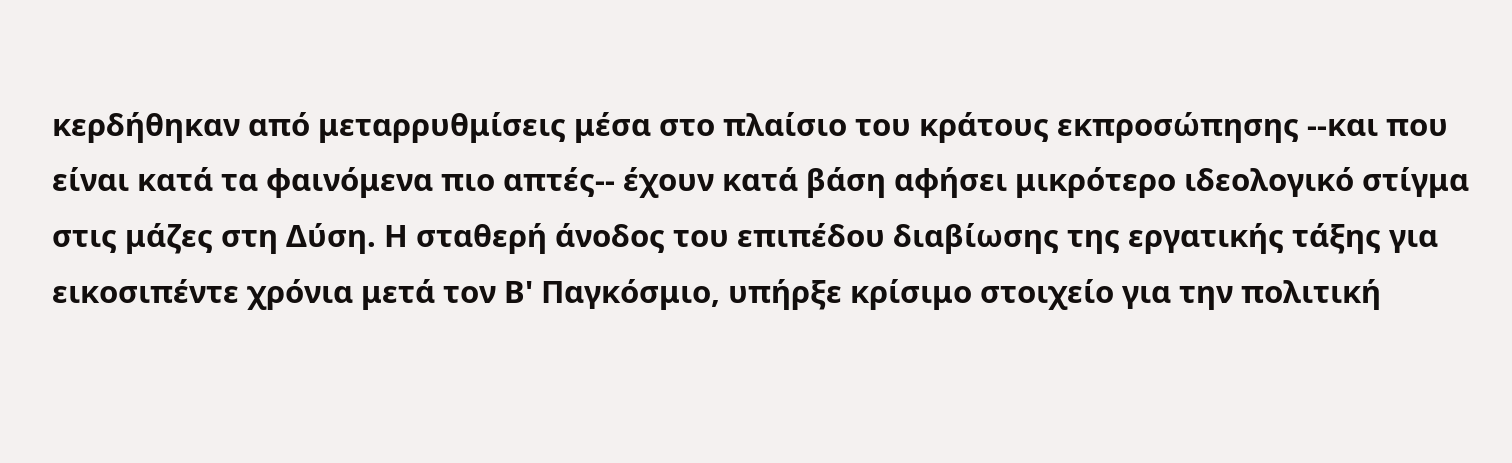κερδήθηκαν από μεταρρυθμίσεις μέσα στο πλαίσιο του κράτους εκπροσώπησης --και που είναι κατά τα φαινόμενα πιο απτές-- έχουν κατά βάση αφήσει μικρότερο ιδεολογικό στίγμα στις μάζες στη Δύση. Η σταθερή άνοδος του επιπέδου διαβίωσης της εργατικής τάξης για εικοσιπέντε χρόνια μετά τον Β' Παγκόσμιο, υπήρξε κρίσιμο στοιχείο για την πολιτική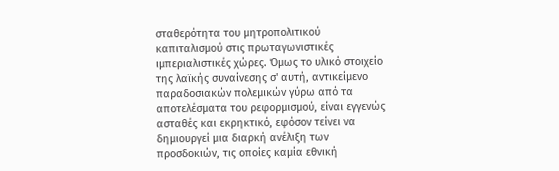σταθερότητα του μητροπολιτικού καπιταλισμού στις πρωταγωνιστικές ιμπεριαλιστικές χώρες. Όμως το υλικό στοιχείο της λαϊκής συναίνεσης σ' αυτή, αντικείμενο παραδοσιακών πολεμικών γύρω από τα αποτελέσματα του ρεφορμισμού, είναι εγγενώς ασταθές και εκρηκτικό, εφόσον τείνει να δημιουργεί μια διαρκή ανέλιξη των προσδοκιών, τις οποίες καμία εθνική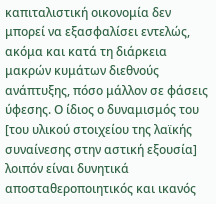καπιταλιστική οικονομία δεν μπορεί να εξασφαλίσει εντελώς, ακόμα και κατά τη διάρκεια μακρών κυμάτων διεθνούς ανάπτυξης, πόσο μάλλον σε φάσεις ύφεσης. Ο ίδιος ο δυναμισμός του [του υλικού στοιχείου της λαϊκής συναίνεσης στην αστική εξουσία] λοιπόν είναι δυνητικά αποσταθεροποιητικός και ικανός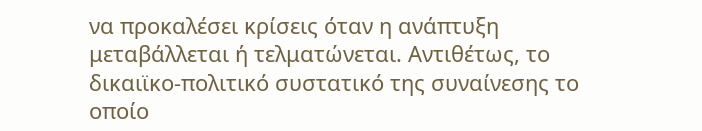να προκαλέσει κρίσεις όταν η ανάπτυξη μεταβάλλεται ή τελματώνεται. Αντιθέτως, το δικαιϊκο-πολιτικό συστατικό της συναίνεσης το οποίο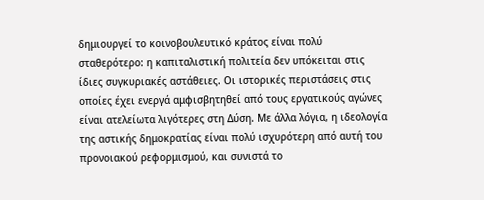δημιουργεί το κοινοβουλευτικό κράτος είναι πολύ σταθερότερο: η καπιταλιστική πολιτεία δεν υπόκειται στις ίδιες συγκυριακές αστάθειες. Οι ιστορικές περιστάσεις στις οποίες έχει ενεργά αμφισβητηθεί από τους εργατικούς αγώνες είναι ατελείωτα λιγότερες στη Δύση. Με άλλα λόγια, η ιδεολογία της αστικής δημοκρατίας είναι πολύ ισχυρότερη από αυτή του προνοιακού ρεφορμισμού, και συνιστά το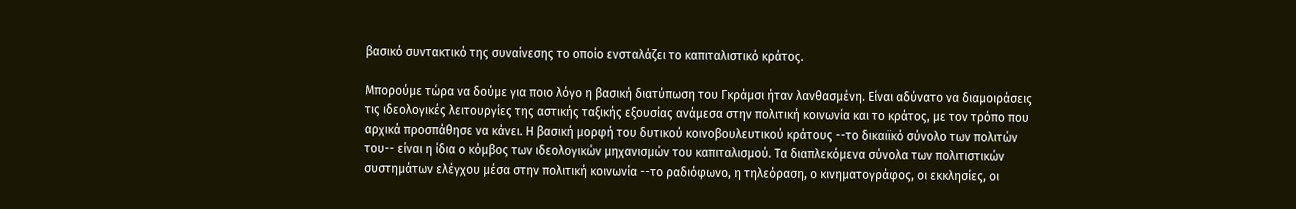βασικό συντακτικό της συναίνεσης το οποίο ενσταλάζει το καπιταλιστικό κράτος.

Μπορούμε τώρα να δούμε για ποιο λόγο η βασική διατύπωση του Γκράμσι ήταν λανθασμένη. Είναι αδύνατο να διαμοιράσεις τις ιδεολογικές λειτουργίες της αστικής ταξικής εξουσίας ανάμεσα στην πολιτική κοινωνία και το κράτος, με τον τρόπο που αρχικά προσπάθησε να κάνει. Η βασική μορφή του δυτικού κοινοβουλευτικού κράτους --το δικαιϊκό σύνολο των πολιτών του-- είναι η ίδια ο κόμβος των ιδεολογικών μηχανισμών του καπιταλισμού. Τα διαπλεκόμενα σύνολα των πολιτιστικών συστημάτων ελέγχου μέσα στην πολιτική κοινωνία --το ραδιόφωνο, η τηλεόραση, ο κινηματογράφος, οι εκκλησίες, οι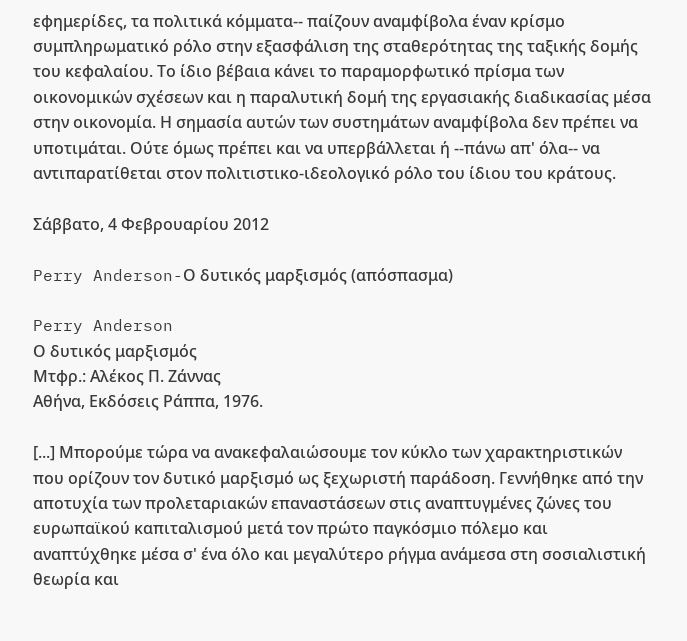εφημερίδες, τα πολιτικά κόμματα-- παίζουν αναμφίβολα έναν κρίσμο συμπληρωματικό ρόλο στην εξασφάλιση της σταθερότητας της ταξικής δομής του κεφαλαίου. Το ίδιο βέβαια κάνει το παραμορφωτικό πρίσμα των οικονομικών σχέσεων και η παραλυτική δομή της εργασιακής διαδικασίας μέσα στην οικονομία. Η σημασία αυτών των συστημάτων αναμφίβολα δεν πρέπει να υποτιμάται. Ούτε όμως πρέπει και να υπερβάλλεται ή --πάνω απ' όλα-- να αντιπαρατίθεται στον πολιτιστικο-ιδεολογικό ρόλο του ίδιου του κράτους.

Σάββατο, 4 Φεβρουαρίου 2012

Perry Anderson-Ο δυτικός μαρξισμός (απόσπασμα)

Perry Anderson
Ο δυτικός μαρξισμός
Μτφρ.: Αλέκος Π. Ζάννας
Αθήνα, Εκδόσεις Ράππα, 1976.

[...] Μπορούμε τώρα να ανακεφαλαιώσουμε τον κύκλο των χαρακτηριστικών που ορίζουν τον δυτικό μαρξισμό ως ξεχωριστή παράδοση. Γεννήθηκε από την αποτυχία των προλεταριακών επαναστάσεων στις αναπτυγμένες ζώνες του ευρωπαϊκού καπιταλισμού μετά τον πρώτο παγκόσμιο πόλεμο και αναπτύχθηκε μέσα σ' ένα όλο και μεγαλύτερο ρήγμα ανάμεσα στη σοσιαλιστική θεωρία και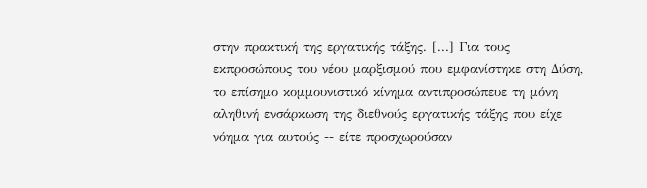στην πρακτική της εργατικής τάξης. [...] Για τους εκπροσώπους του νέου μαρξισμού που εμφανίστηκε στη Δύση, το επίσημο κομμουνιστικό κίνημα αντιπροσώπευε τη μόνη αληθινή ενσάρκωση της διεθνούς εργατικής τάξης που είχε νόημα για αυτούς -- είτε προσχωρούσαν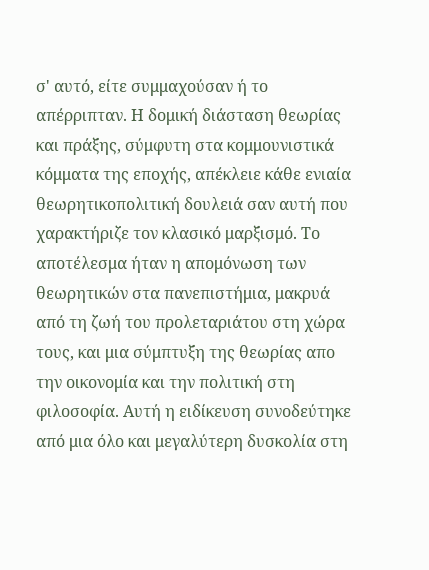σ' αυτό, είτε συμμαχούσαν ή το απέρριπταν. Η δομική διάσταση θεωρίας και πράξης, σύμφυτη στα κομμουνιστικά κόμματα της εποχής, απέκλειε κάθε ενιαία θεωρητικοπολιτική δουλειά σαν αυτή που χαρακτήριζε τον κλασικό μαρξισμό. Το αποτέλεσμα ήταν η απομόνωση των θεωρητικών στα πανεπιστήμια, μακρυά από τη ζωή του προλεταριάτου στη χώρα τους, και μια σύμπτυξη της θεωρίας απο την οικονομία και την πολιτική στη φιλοσοφία. Αυτή η ειδίκευση συνοδεύτηκε από μια όλο και μεγαλύτερη δυσκολία στη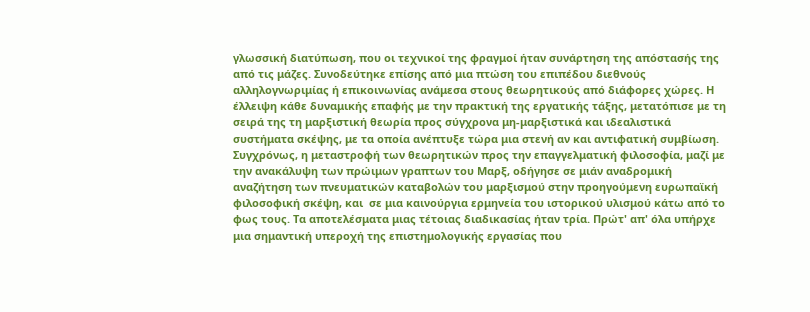γλωσσική διατύπωση, που οι τεχνικοί της φραγμοί ήταν συνάρτηση της απόστασής της από τις μάζες. Συνοδεύτηκε επίσης από μια πτώση του επιπέδου διεθνούς αλληλογνωριμίας ή επικοινωνίας ανάμεσα στους θεωρητικούς από διάφορες χώρες. Η έλλειψη κάθε δυναμικής επαφής με την πρακτική της εργατικής τάξης, μετατόπισε με τη σειρά της τη μαρξιστική θεωρία προς σύγχρονα μη-μαρξιστικά και ιδεαλιστικά συστήματα σκέψης, με τα οποία ανέπτυξε τώρα μια στενή αν και αντιφατική συμβίωση. Συγχρόνως, η μεταστροφή των θεωρητικών προς την επαγγελματική φιλοσοφία, μαζί με την ανακάλυψη των πρώιμων γραπτων του Μαρξ, οδήγησε σε μιάν αναδρομική αναζήτηση των πνευματικών καταβολών του μαρξισμού στην προηγούμενη ευρωπαϊκή φιλοσοφική σκέψη, και  σε μια καινούργια ερμηνεία του ιστορικού υλισμού κάτω από το φως τους. Τα αποτελέσματα μιας τέτοιας διαδικασίας ήταν τρία. Πρώτ' απ' όλα υπήρχε μια σημαντική υπεροχή της επιστημολογικής εργασίας που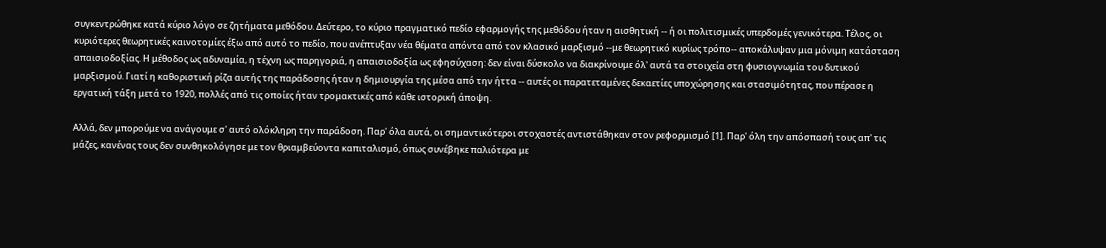συγκεντρώθηκε κατά κύριο λόγο σε ζητήματα μεθόδου. Δεύτερο, το κύριο πραγματικό πεδίο εφαρμογής της μεθόδου ήταν η αισθητική -- ή οι πολιτισμικές υπερδομές γενικότερα. Τέλος, οι κυριότερες θεωρητικές καινοτομίες έξω από αυτό το πεδίο, που ανέπτυξαν νέα θέματα απόντα από τον κλασικό μαρξισμό --με θεωρητικό κυρίως τρόπο-- αποκάλυψαν μια μόνιμη κατάσταση απαισιοδοξίας. Η μέθοδος ως αδυναμία, η τέχνη ως παρηγοριά, η απαισιοδοξία ως εφησύχαση: δεν είναι δύσκολο να διακρίνουμε όλ' αυτά τα στοιχεία στη φυσιογνωμία του δυτικού μαρξισμού. Γιατί η καθοριστική ρίζα αυτής της παράδοσης ήταν η δημιουργία της μέσα από την ήττα -- αυτές οι παρατεταμένες δεκαετίες υποχώρησης και στασιμότητας, που πέρασε η εργατική τάξη μετά το 1920, πολλές από τις οποίες ήταν τρομακτικές από κάθε ιστορική άποψη.

Αλλά, δεν μπορούμε να ανάγουμε σ' αυτό ολόκληρη την παράδοση. Παρ' όλα αυτά, οι σημαντικότεροι στοχαστές αντιστάθηκαν στον ρεφορμισμό [1]. Παρ' όλη την απόσπασή τους απ' τις μάζες, κανένας τους δεν συνθηκολόγησε με τον θριαμβεύοντα καπιταλισμό, όπως συνέβηκε παλιότερα με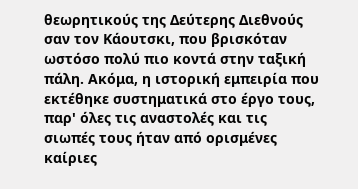θεωρητικούς της Δεύτερης Διεθνούς σαν τον Κάουτσκι, που βρισκόταν ωστόσο πολύ πιο κοντά στην ταξική πάλη. Ακόμα, η ιστορική εμπειρία που εκτέθηκε συστηματικά στο έργο τους, παρ' όλες τις αναστολές και τις σιωπές τους ήταν από ορισμένες καίριες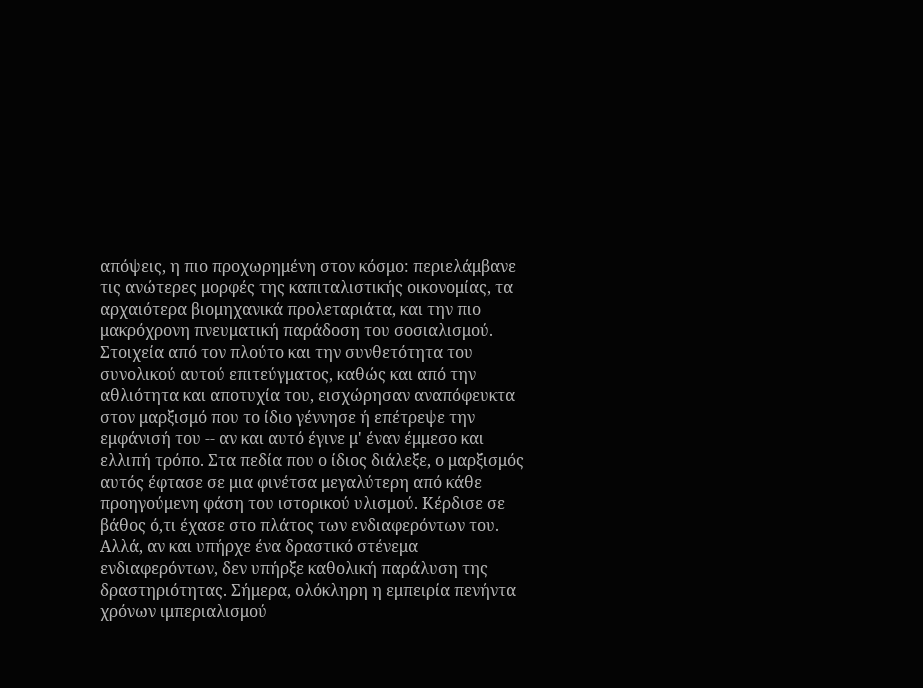απόψεις, η πιο προχωρημένη στον κόσμο: περιελάμβανε τις ανώτερες μορφές της καπιταλιστικής οικονομίας, τα αρχαιότερα βιομηχανικά προλεταριάτα, και την πιο μακρόχρονη πνευματική παράδοση του σοσιαλισμού. Στοιχεία από τον πλούτο και την συνθετότητα του συνολικού αυτού επιτεύγματος, καθώς και από την αθλιότητα και αποτυχία του, εισχώρησαν αναπόφευκτα στον μαρξισμό που το ίδιο γέννησε ή επέτρεψε την εμφάνισή του -- αν και αυτό έγινε μ' έναν έμμεσο και ελλιπή τρόπο. Στα πεδία που ο ίδιος διάλεξε, ο μαρξισμός αυτός έφτασε σε μια φινέτσα μεγαλύτερη από κάθε προηγούμενη φάση του ιστορικού υλισμού. Κέρδισε σε βάθος ό,τι έχασε στο πλάτος των ενδιαφερόντων του. Αλλά, αν και υπήρχε ένα δραστικό στένεμα ενδιαφερόντων, δεν υπήρξε καθολική παράλυση της δραστηριότητας. Σήμερα, ολόκληρη η εμπειρία πενήντα χρόνων ιμπεριαλισμού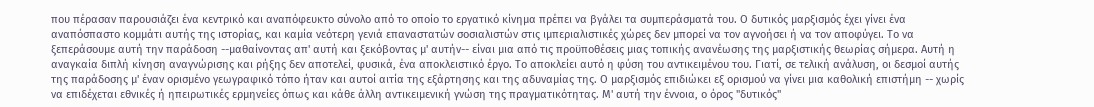που πέρασαν παρουσιάζει ένα κεντρικό και αναπόφευκτο σύνολο από το οποίο το εργατικό κίνημα πρέπει να βγάλει τα συμπεράσματά του. Ο δυτικός μαρξισμός έχει γίνει ένα αναπόσπαστο κομμάτι αυτής της ιστορίας, και καμία νεότερη γενιά επαναστατών σοσιαλιστών στις ιμπεριαλιστικές χώρες δεν μπορεί να τον αγνοήσει ή να τον αποφύγει. Το να ξεπεράσουμε αυτή την παράδοση --μαθαίνοντας απ' αυτή και ξεκόβοντας μ' αυτήν-- είναι μια από τις προϋποθέσεις μιας τοπικής ανανέωσης της μαρξιστικής θεωρίας σήμερα. Αυτή η αναγκαία διπλή κίνηση αναγνώρισης και ρήξης δεν αποτελεί, φυσικά, ένα αποκλειστικό έργο. Το αποκλείει αυτό η φύση του αντικειμένου του. Γιατί, σε τελική ανάλυση, οι δεσμοί αυτής της παράδοσης μ' έναν ορισμένο γεωγραφικό τόπο ήταν και αυτοί αιτία της εξάρτησης και της αδυναμίας της. Ο μαρξισμός επιδιώκει εξ ορισμού να γίνει μια καθολική επιστήμη -- χωρίς να επιδέχεται εθνικές ή ηπειρωτικές ερμηνείες όπως και κάθε άλλη αντικειμενική γνώση της πραγματικότητας. Μ' αυτή την έννοια, ο όρος "δυτικός"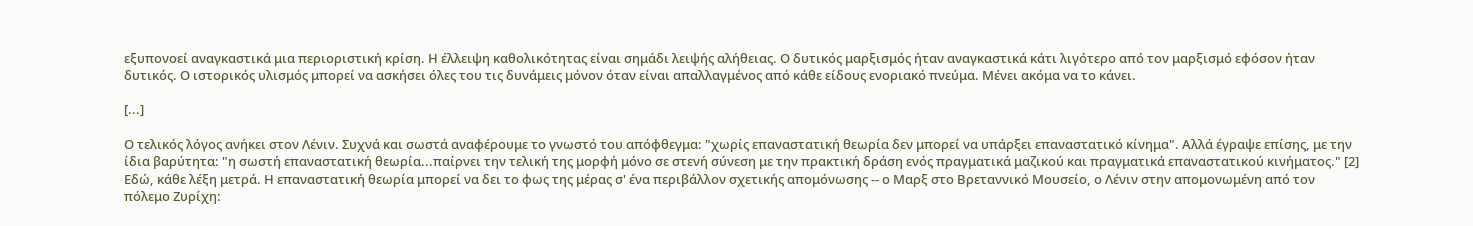εξυπονοεί αναγκαστικά μια περιοριστική κρίση. Η έλλειψη καθολικότητας είναι σημάδι λειψής αλήθειας. Ο δυτικός μαρξισμός ήταν αναγκαστικά κάτι λιγότερο από τον μαρξισμό εφόσον ήταν δυτικός. Ο ιστορικός υλισμός μπορεί να ασκήσει όλες του τις δυνάμεις μόνον όταν είναι απαλλαγμένος από κάθε είδους ενοριακό πνεύμα. Μένει ακόμα να το κάνει.

[...]

Ο τελικός λόγος ανήκει στον Λένιν. Συχνά και σωστά αναφέρουμε το γνωστό του απόφθεγμα: "χωρίς επαναστατική θεωρία δεν μπορεί να υπάρξει επαναστατικό κίνημα". Αλλά έγραψε επίσης, με την ίδια βαρύτητα: "η σωστή επαναστατική θεωρία...παίρνει την τελική της μορφή μόνο σε στενή σύνεση με την πρακτική δράση ενός πραγματικά μαζικού και πραγματικά επαναστατικού κινήματος." [2] Εδώ, κάθε λέξη μετρά. Η επαναστατική θεωρία μπορεί να δει το φως της μέρας σ' ένα περιβάλλον σχετικής απομόνωσης -- ο Μαρξ στο Βρεταννικό Μουσείο, ο Λένιν στην απομονωμένη από τον πόλεμο Ζυρίχη: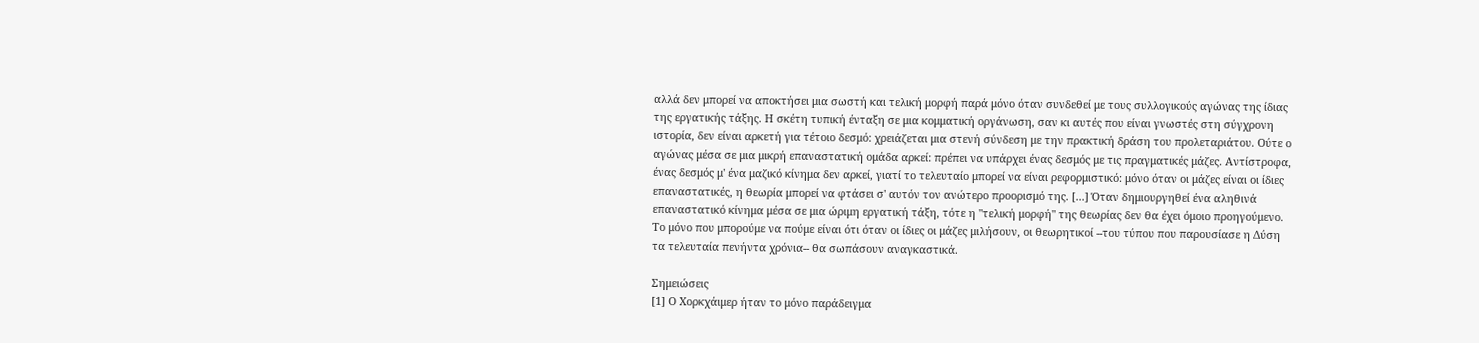αλλά δεν μπορεί να αποκτήσει μια σωστή και τελική μορφή παρά μόνο όταν συνδεθεί με τους συλλογικούς αγώνας της ίδιας της εργατικής τάξης. Η σκέτη τυπική ένταξη σε μια κομματική οργάνωση, σαν κι αυτές που είναι γνωστές στη σύγχρονη ιστορία, δεν είναι αρκετή για τέτοιο δεσμό: χρειάζεται μια στενή σύνδεση με την πρακτική δράση του προλεταριάτου. Ούτε ο αγώνας μέσα σε μια μικρή επαναστατική ομάδα αρκεί: πρέπει να υπάρχει ένας δεσμός με τις πραγματικές μάζες. Αντίστροφα, ένας δεσμός μ' ένα μαζικό κίνημα δεν αρκεί, γιατί το τελευταίο μπορεί να είναι ρεφορμιστικό: μόνο όταν οι μάζες είναι οι ίδιες επαναστατικές, η θεωρία μπορεί να φτάσει σ' αυτόν τον ανώτερο προορισμό της. [...] Όταν δημιουργηθεί ένα αληθινά επαναστατικό κίνημα μέσα σε μια ώριμη εργατική τάξη, τότε η "τελική μορφή" της θεωρίας δεν θα έχει όμοιο προηγούμενο. Το μόνο που μπορούμε να πούμε είναι ότι όταν οι ίδιες οι μάζες μιλήσουν, οι θεωρητικοί --του τύπου που παρουσίασε η Δύση τα τελευταία πενήντα χρόνια-- θα σωπάσουν αναγκαστικά.

Σημειώσεις
[1] Ο Χορκχάιμερ ήταν το μόνο παράδειγμα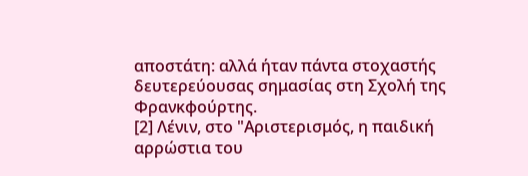αποστάτη: αλλά ήταν πάντα στοχαστής δευτερεύουσας σημασίας στη Σχολή της Φρανκφούρτης.
[2] Λένιν, στο "Αριστερισμός, η παιδική αρρώστια του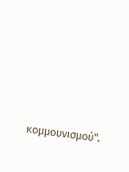κομμουνισμού".